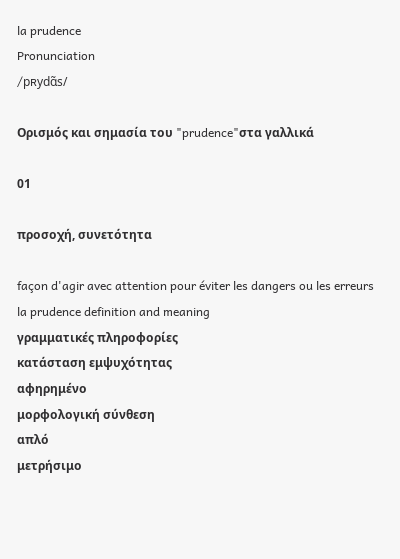la prudence
Pronunciation
/pʀydɑ̃s/

Ορισμός και σημασία του "prudence"στα γαλλικά

01

προσοχή, συνετότητα

façon d'agir avec attention pour éviter les dangers ou les erreurs
la prudence definition and meaning
γραμματικές πληροφορίες
κατάσταση εμψυχότητας
αφηρημένο
μορφολογική σύνθεση
απλό
μετρήσιμο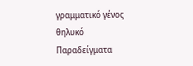γραμματικό γένος
θηλυκό
Παραδείγματα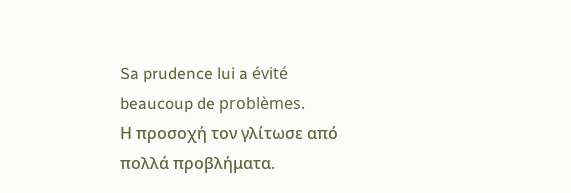Sa prudence lui a évité beaucoup de problèmes.
Η προσοχή τον γλίτωσε από πολλά προβλήματα.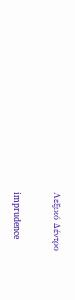Λεξικό Δέντρο

imprudence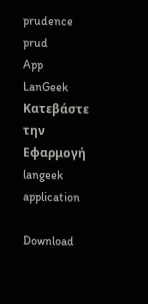prudence
prud
App
LanGeek
Κατεβάστε την Εφαρμογή
langeek application

Download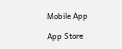Mobile App

App Store